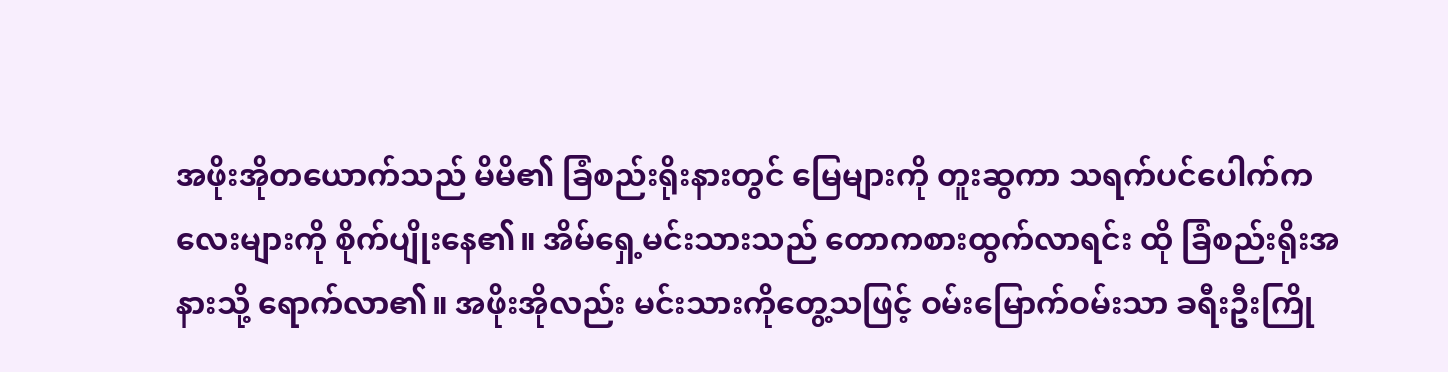အဖိုးအိုတယောက်သည် မိမိ၏ ခြံစည်းရိုးနားတွင် မြေများကို တူးဆွကာ သရက်ပင်ပေါက်ကလေးများကို စိုက်ပျိုးနေ၏။ အိမ်ရှေ့မင်းသားသည် တောကစားထွက်လာရင်း ထို ခြံစည်းရိုးအနားသို့ ရောက်လာ၏။ အဖိုးအိုလည်း မင်းသားကိုတွေ့သဖြင့် ဝမ်းမြောက်ဝမ်းသာ ခရီးဦးကြို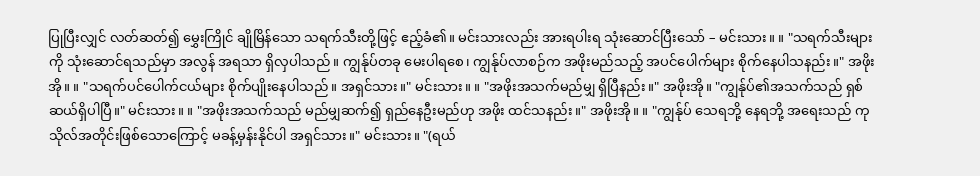ပြုပြီးလျှင် လတ်ဆတ်၍ မွှေးကြိုင် ချိုမြိန်သော သရက်သီးတို့ဖြင့် ဧည့်ခံ၏။ မင်းသားလည်း အားရပါးရ သုံးဆောင်ပြီးသော် – မင်းသား။ ။ "သရက်သီးများကို သုံးဆောင်ရသည်မှာ အလွန် အရသာ ရှိလှပါသည်။ ကျွန်ုပ်တခု မေးပါရစေ၊ ကျွန်ုပ်လာစဉ်က အဖိုးမည်သည့် အပင်ပေါက်များ စိုက်နေပါသနည်း။" အဖိုးအို။ ။ "သရက်ပင်ပေါက်ငယ်များ စိုက်ပျိုးနေပါသည်။ အရှင်သား။" မင်းသား။ ။ "အဖိုးအသက်မည်မျှ ရှိပြီနည်း။" အဖိုးအို။ "ကျွန်ုပ်၏အသက်သည် ရှစ်ဆယ်ရှိပါပြီ။" မင်းသား။ ။ "အဖိုးအသက်သည် မည်မျှဆက်၍ ရှည်နေဦးမည်ဟု အဖိုး ထင်သနည်း။" အဖိုးအို။ ။ "ကျွန်ုပ် သေရဘို့ နေရဘို့ အရေးသည် ကုသိုလ်အတိုင်းဖြစ်သောကြောင့် မခန့်မှန်းနိုင်ပါ အရှင်သား။" မင်းသား။ "(ရယ်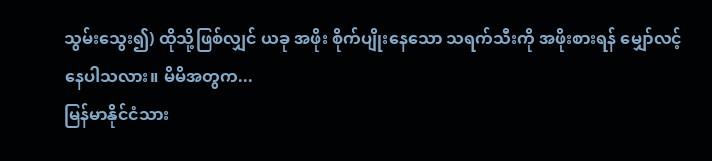သွမ်းသွေး၍) ထိုသို့ဖြစ်လျှင် ယခု အဖိုး စိုက်ပျိုးနေသော သရက်သီးကို အဖိုးစားရန် မျှော်လင့်နေပါသလား။ မိမိအတွက...
မြန်မာနိုင်ငံသား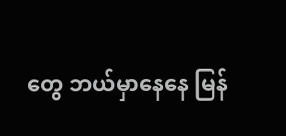တွေ ဘယ်မှာနေနေ မြန်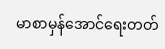မာစာမှန်အောင်ရေးတတ်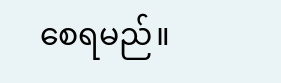စေရမည်။